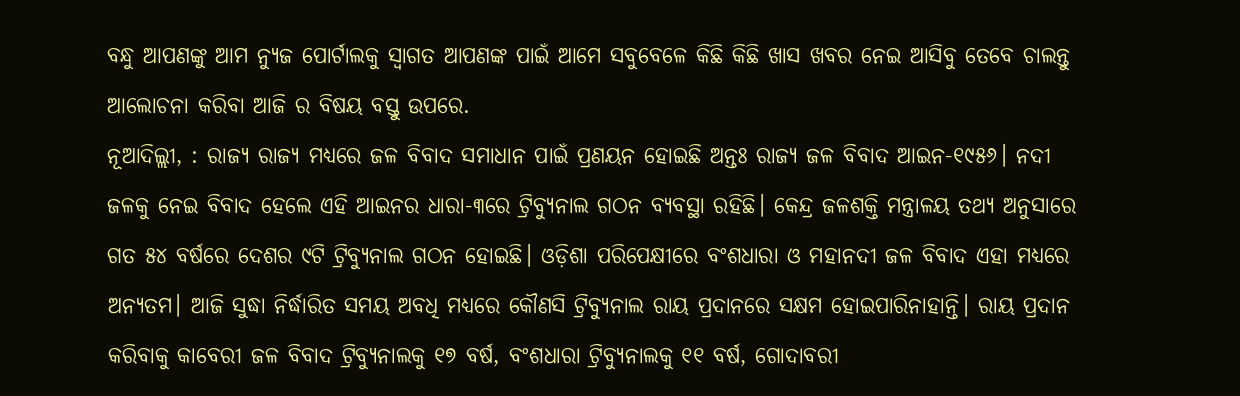ବନ୍ଧୁ ଆପଣଙ୍କୁ ଆମ ନ୍ୟୁଜ ପୋର୍ଟାଲକୁ ସ୍ଵାଗତ ଆପଣଙ୍କ ପାଇଁ ଆମେ ସବୁବେଳେ କିଛି କିଛି ଖାସ ଖବର ନେଇ ଆସିବୁ ତେବେ ଚାଲନ୍ତୁ ଆଲୋଚନା କରିବା ଆଜି ର ବିଷୟ ବସ୍ତୁ ଉପରେ.
ନୂଆଦିଲ୍ଲୀ, : ରାଜ୍ୟ ରାଜ୍ୟ ମଧ୍ୟରେ ଜଳ ବିବାଦ ସମାଧାନ ପାଇଁ ପ୍ରଣୟନ ହୋଇଛି ଅନ୍ତଃ ରାଜ୍ୟ ଜଳ ବିବାଦ ଆଇନ-୧୯୫୬। ନଦୀ ଜଳକୁ ନେଇ ବିବାଦ ହେଲେ ଏହି ଆଇନର ଧାରା-୩ରେ ଟ୍ରିବ୍ୟୁନାଲ ଗଠନ ବ୍ୟବସ୍ଥା ରହିଛି। କେନ୍ଦ୍ର ଜଳଶକ୍ତି ମନ୍ତ୍ରାଳୟ ତଥ୍ୟ ଅନୁସାରେ ଗତ ୫୪ ବର୍ଷରେ ଦେଶର ୯ଟି ଟ୍ରିବ୍ୟୁନାଲ ଗଠନ ହୋଇଛି। ଓଡ଼ିଶା ପରିପେକ୍ଷୀରେ ବଂଶଧାରା ଓ ମହାନଦୀ ଜଳ ବିବାଦ ଏହା ମଧ୍ୟରେ ଅନ୍ୟତମ। ଆଜି ସୁଦ୍ଧା ନିର୍ଦ୍ଧାରିତ ସମୟ ଅବଧି ମଧ୍ୟରେ କୌଣସି ଟ୍ରିବ୍ୟୁନାଲ ରାୟ ପ୍ରଦାନରେ ସକ୍ଷମ ହୋଇପାରିନାହାନ୍ତି। ରାୟ ପ୍ରଦାନ କରିବାକୁ କାବେରୀ ଜଳ ବିବାଦ ଟ୍ରିବ୍ୟୁନାଲକୁ ୧୭ ବର୍ଷ, ବଂଶଧାରା ଟ୍ରିବ୍ୟୁନାଲକୁ ୧୧ ବର୍ଷ, ଗୋଦାବରୀ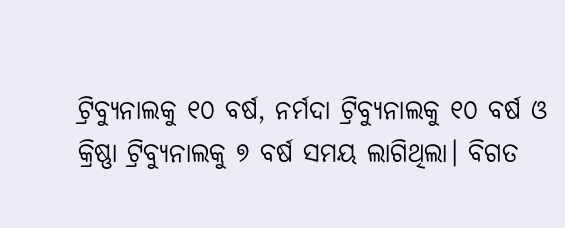ଟ୍ରିବ୍ୟୁନାଲକୁ ୧୦ ବର୍ଷ, ନର୍ମଦା ଟ୍ରିବ୍ୟୁନାଲକୁ ୧୦ ବର୍ଷ ଓ କ୍ରିଷ୍ଣା ଟ୍ରିବ୍ୟୁନାଲକୁ ୭ ବର୍ଷ ସମୟ ଲାଗିଥିଲା। ବିଗତ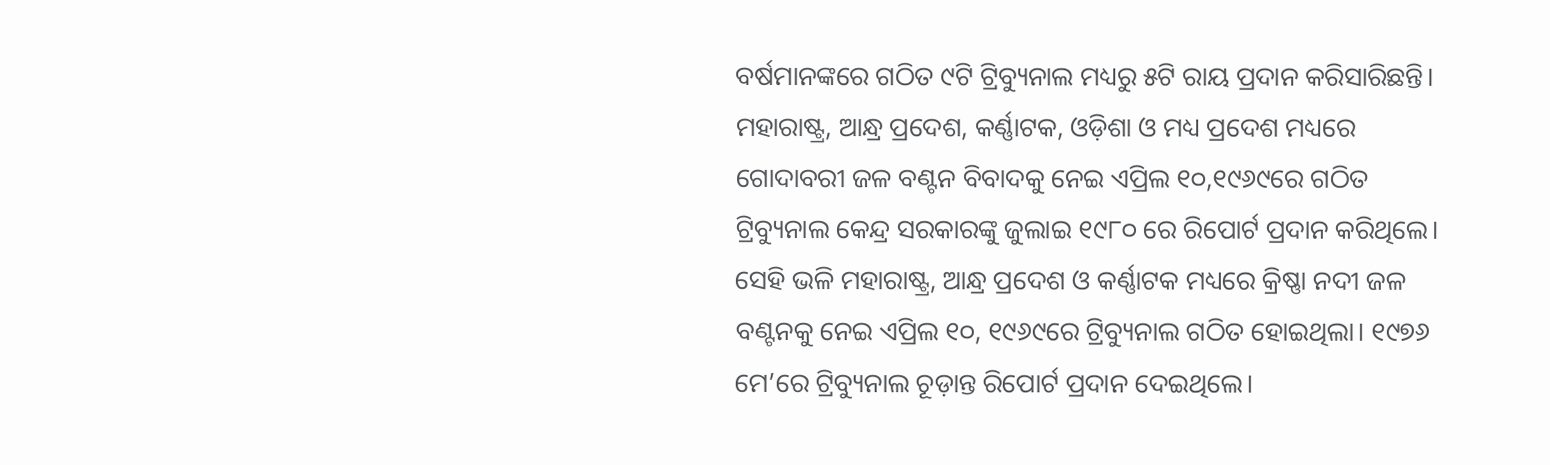ବର୍ଷମାନଙ୍କରେ ଗଠିତ ୯ଟି ଟ୍ରିବ୍ୟୁନାଲ ମଧ୍ୟରୁ ୫ଟି ରାୟ ପ୍ରଦାନ କରିସାରିଛନ୍ତି।
ମହାରାଷ୍ଟ୍ର, ଆନ୍ଧ୍ର ପ୍ରଦେଶ, କର୍ଣ୍ଣାଟକ, ଓଡ଼ିଶା ଓ ମଧ୍ୟ ପ୍ରଦେଶ ମଧ୍ୟରେ ଗୋଦାବରୀ ଜଳ ବଣ୍ଟନ ବିବାଦକୁ ନେଇ ଏପ୍ରିଲ ୧୦,୧୯୬୯ରେ ଗଠିତ ଟ୍ରିବ୍ୟୁନାଲ କେନ୍ଦ୍ର ସରକାରଙ୍କୁ ଜୁଲାଇ ୧୯୮୦ ରେ ରିପୋର୍ଟ ପ୍ରଦାନ କରିଥିଲେ। ସେହି ଭଳି ମହାରାଷ୍ଟ୍ର, ଆନ୍ଧ୍ର ପ୍ରଦେଶ ଓ କର୍ଣ୍ଣାଟକ ମଧ୍ୟରେ କ୍ରିଷ୍ଣା ନଦୀ ଜଳ ବଣ୍ଟନକୁ ନେଇ ଏପ୍ରିଲ ୧୦, ୧୯୬୯ରେ ଟ୍ରିବ୍ୟୁନାଲ ଗଠିତ ହୋଇଥିଲା। ୧୯୭୬ ମେ’ରେ ଟ୍ରିବ୍ୟୁନାଲ ଚୂଡ଼ାନ୍ତ ରିପୋର୍ଟ ପ୍ରଦାନ ଦେଇଥିଲେ।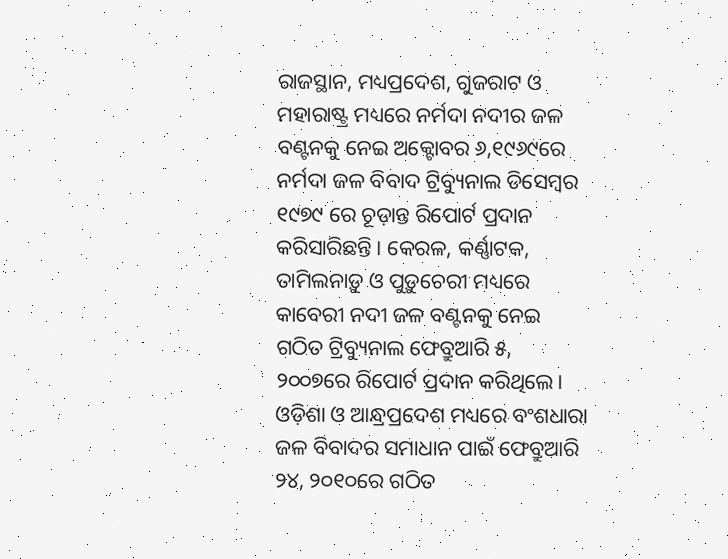ରାଜସ୍ଥାନ, ମଧ୍ୟପ୍ରଦେଶ, ଗୁଜରାଟ ଓ ମହାରାଷ୍ଟ୍ର ମଧ୍ୟରେ ନର୍ମଦା ନଦୀର ଜଳ ବଣ୍ଟନକୁ ନେଇ ଅକ୍ଟୋବର ୬,୧୯୬୯ରେ ନର୍ମଦା ଜଳ ବିବାଦ ଟ୍ରିବ୍ୟୁନାଲ ଡିସେମ୍ବର ୧୯୭୯ ରେ ଚୂଡ଼ାନ୍ତ ରିପୋର୍ଟ ପ୍ରଦାନ କରିସାରିଛନ୍ତି। କେରଳ, କର୍ଣ୍ଣାଟକ, ତାମିଲନାଡ଼ୁ ଓ ପୁଡ଼ୁଚେରୀ ମଧ୍ୟରେ କାବେରୀ ନଦୀ ଜଳ ବଣ୍ଟନକୁ ନେଇ ଗଠିତ ଟ୍ରିବ୍ୟୁନାଲ ଫେବ୍ରୁଆରି ୫, ୨୦୦୭ରେ ରିପୋର୍ଟ ପ୍ରଦାନ କରିଥିଲେ। ଓଡ଼ିଶା ଓ ଆନ୍ଧ୍ରପ୍ରଦେଶ ମଧ୍ୟରେ ବଂଶଧାରା ଜଳ ବିବାଦର ସମାଧାନ ପାଇଁ ଫେବ୍ରୁଆରି ୨୪, ୨୦୧୦ରେ ଗଠିତ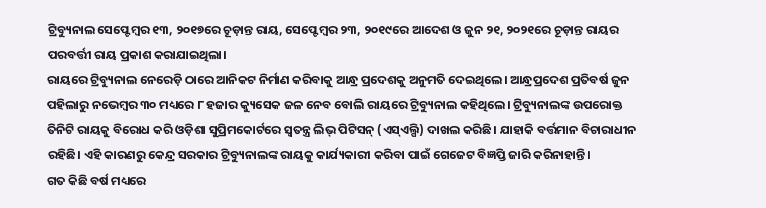ଟ୍ରିବ୍ୟୁନାଲ ସେପ୍ଟେମ୍ବର ୧୩, ୨୦୧୭ରେ ଚୂଡ଼ାନ୍ତ ରାୟ, ସେପ୍ଟେମ୍ବର ୨୩, ୨୦୧୯ରେ ଆଦେଶ ଓ ଜୁନ ୨୧, ୨୦୨୧ରେ ଚୂଡ଼ାନ୍ତ ରାୟର ପରବର୍ତ୍ତୀ ରାୟ ପ୍ରକାଶ କରାଯାଇଥିଲା।
ରାୟରେ ଟ୍ରିବ୍ୟୁନାଲ ନେରେଡ଼ି ଠାରେ ଆନିକଟ ନିର୍ମାଣ କରିବାକୁ ଆନ୍ଧ୍ର ପ୍ରଦେଶକୁ ଅନୁମତି ଦେଇଥିଲେ। ଆନ୍ଧ୍ରପ୍ରଦେଶ ପ୍ରତିବର୍ଷ ଜୁନ ପହିଲାରୁ ନଭେମ୍ବର ୩୦ ମଧ୍ୟରେ ୮ ହଜାର କ୍ୟୁସେକ ଜଳ ନେବ ବୋଲି ରାୟରେ ଟ୍ରିବ୍ୟୁନାଲ କହିଥିଲେ। ଟ୍ରିବ୍ୟୁନାଲଙ୍କ ଉପରୋକ୍ତ ତିନିଟି ରାୟକୁ ବିରୋଧ କରି ଓଡ଼ିଶା ସୁପ୍ରିମକୋର୍ଟରେ ସ୍ବତନ୍ତ୍ର ଲିଭ୍ ପିଟିସନ୍ (ଏସ୍ଏଲ୍ପି) ଦାଖଲ କରିଛି। ଯାହାକି ବର୍ତ୍ତମାନ ବିଚାରାଧୀନ ରହିଛି। ଏହି କାରଣରୁ କେନ୍ଦ୍ର ସରକାର ଟ୍ରିବ୍ୟୁନାଲଙ୍କ ରାୟକୁ କାର୍ଯ୍ୟକାରୀ କରିବା ପାଇଁ ଗେଜେଟ ବିଜ୍ଞପ୍ତି ଜାରି କରିନାହାନ୍ତି।
ଗତ କିଛି ବର୍ଷ ମଧ୍ୟରେ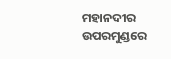ମହାନଦୀର ଉପରମୁଣ୍ଡରେ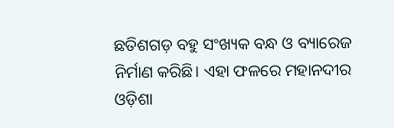ଛତିଶଗଡ଼ ବହୁ ସଂଖ୍ୟକ ବନ୍ଧ ଓ ବ୍ୟାରେଜ ନିର୍ମାଣ କରିଛି। ଏହା ଫଳରେ ମହାନଦୀର ଓଡ଼ିଶା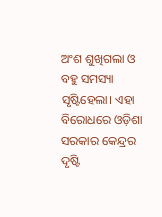ଅଂଶ ଶୁଖିଗଲା ଓ ବହୁ ସମସ୍ୟା ସୃଷ୍ଟିହେଲା। ଏହା ବିରୋଧରେ ଓଡ଼ିଶା ସରକାର କେନ୍ଦ୍ରର ଦୃଷ୍ଟି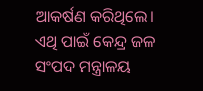ଆକର୍ଷଣ କରିଥିଲେ। ଏଥି ପାଇଁ କେନ୍ଦ୍ର ଜଳ ସଂପଦ ମନ୍ତ୍ରାଳୟ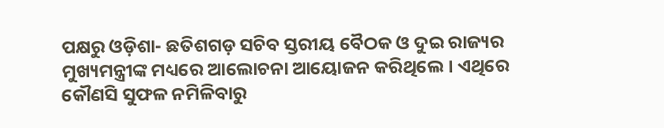ପକ୍ଷରୁ ଓଡ଼ିଶା- ଛତିଶଗଡ଼ ସଚିବ ସ୍ତରୀୟ ବୈଠକ ଓ ଦୁଇ ରାଜ୍ୟର ମୁଖ୍ୟମନ୍ତ୍ରୀଙ୍କ ମଧ୍ୟରେ ଆଲୋଚନା ଆୟୋଜନ କରିଥିଲେ। ଏଥିରେ କୌଣସି ସୁଫଳ ନମିଳିବାରୁ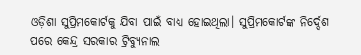ଓଡ଼ିଶା ସୁପ୍ରିମକୋର୍ଟକୁ ଯିବା ପାଇଁ ବାଧ୍ୟ ହୋଇଥିଲା। ସୁପ୍ରିମକୋର୍ଟଙ୍କ ନିର୍ଦ୍ଦେଶ ପରେ କେନ୍ଦ୍ର ସରକାର ଟ୍ରିବ୍ୟୁନାଲ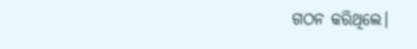ଗଠନ କରିଥିଲେ।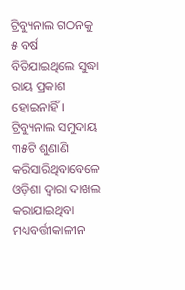ଟ୍ରିବ୍ୟୁନାଲ ଗଠନକୁ ୫ ବର୍ଷ ବିତିଯାଇଥିଲେ ସୁଦ୍ଧା ରାୟ ପ୍ରକାଶ ହୋଇନାହିଁ। ଟ୍ରିବ୍ୟୁନାଲ ସମୁଦାୟ ୩୫ଟି ଶୁଣାଣି କରିସାରିଥିବାବେଳେ ଓଡ଼ିଶା ଦ୍ବାରା ଦାଖଲ କରାଯାଇଥିବା ମଧ୍ୟବର୍ତ୍ତୀକାଳୀନ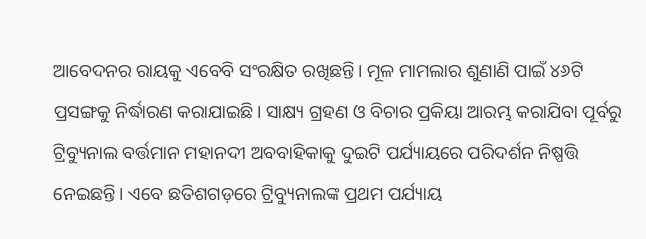ଆବେଦନର ରାୟକୁ ଏବେବି ସଂରକ୍ଷିତ ରଖିଛନ୍ତି। ମୂଳ ମାମଲାର ଶୁଣାଣି ପାଇଁ ୪୬ଟି ପ୍ରସଙ୍ଗକୁ ନିର୍ଦ୍ଧାରଣ କରାଯାଇଛି। ସାକ୍ଷ୍ୟ ଗ୍ରହଣ ଓ ବିଚାର ପ୍ରକିୟା ଆରମ୍ଭ କରାଯିବା ପୂର୍ବରୁ ଟ୍ରିବ୍ୟୁନାଲ ବର୍ତ୍ତମାନ ମହାନଦୀ ଅବବାହିକାକୁ ଦୁଇଟି ପର୍ଯ୍ୟାୟରେ ପରିଦର୍ଶନ ନିଷ୍ପତ୍ତି ନେଇଛନ୍ତି। ଏବେ ଛତିଶଗଡ଼ରେ ଟ୍ରିବ୍ୟୁନାଲଙ୍କ ପ୍ରଥମ ପର୍ଯ୍ୟାୟ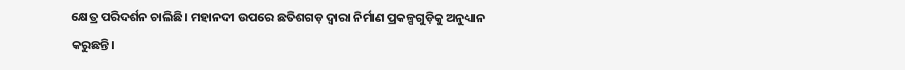କ୍ଷେତ୍ର ପରିଦର୍ଶନ ଚାଲିଛି। ମହାନଦୀ ଉପରେ ଛତିଶଗଡ଼ ଦ୍ବାରା ନିର୍ମାଣ ପ୍ରକଳ୍ପଗୁଡ଼ିକୁ ଅନୁଧ୍ୟାନ କରୁଛନ୍ତି।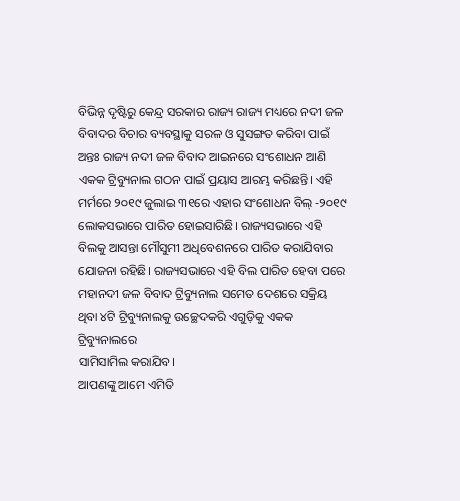ବିଭିନ୍ନ ଦୃଷ୍ଟିରୁ କେନ୍ଦ୍ର ସରକାର ରାଜ୍ୟ ରାଜ୍ୟ ମଧ୍ୟରେ ନଦୀ ଜଳ ବିବାଦର ବିଚାର ବ୍ୟବସ୍ଥାକୁ ସରଳ ଓ ସୁସଙ୍ଗତ କରିବା ପାଇଁ ଅନ୍ତଃ ରାଜ୍ୟ ନଦୀ ଜଳ ବିବାଦ ଆଇନରେ ସଂଶୋଧନ ଆଣି ଏକକ ଟ୍ରିବ୍ୟୁନାଲ ଗଠନ ପାଇଁ ପ୍ରୟାସ ଆରମ୍ଭ କରିଛନ୍ତି। ଏହି ମର୍ମରେ ୨୦୧୯ ଜୁଲାଇ ୩୧ରେ ଏହାର ସଂଶୋଧନ ବିଲ୍ -୨୦୧୯ ଲୋକସଭାରେ ପାରିତ ହୋଇସାରିଛି। ରାଜ୍ୟସଭାରେ ଏହି ବିଲକୁ ଆସନ୍ତା ମୌସୁମୀ ଅଧିବେଶନରେ ପାରିତ କରାଯିବାର ଯୋଜନା ରହିଛି। ରାଜ୍ୟସଭାରେ ଏହି ବିଲ ପାରିତ ହେବା ପରେ ମହାନଦୀ ଜଳ ବିବାଦ ଟ୍ରିବ୍ୟୁନାଲ ସମେତ ଦେଶରେ ସକ୍ରିୟ ଥିବା ୪ଟି ଟ୍ରିବ୍ୟୁନାଲକୁ ଉଚ୍ଛେଦକରି ଏଗୁଡ଼ିକୁ ଏକକ ଟ୍ରିବ୍ୟୁନାଲରେ
ସାମିସାମିଲ କରାଯିବ।
ଆପଣଙ୍କୁ ଆମେ ଏମିତି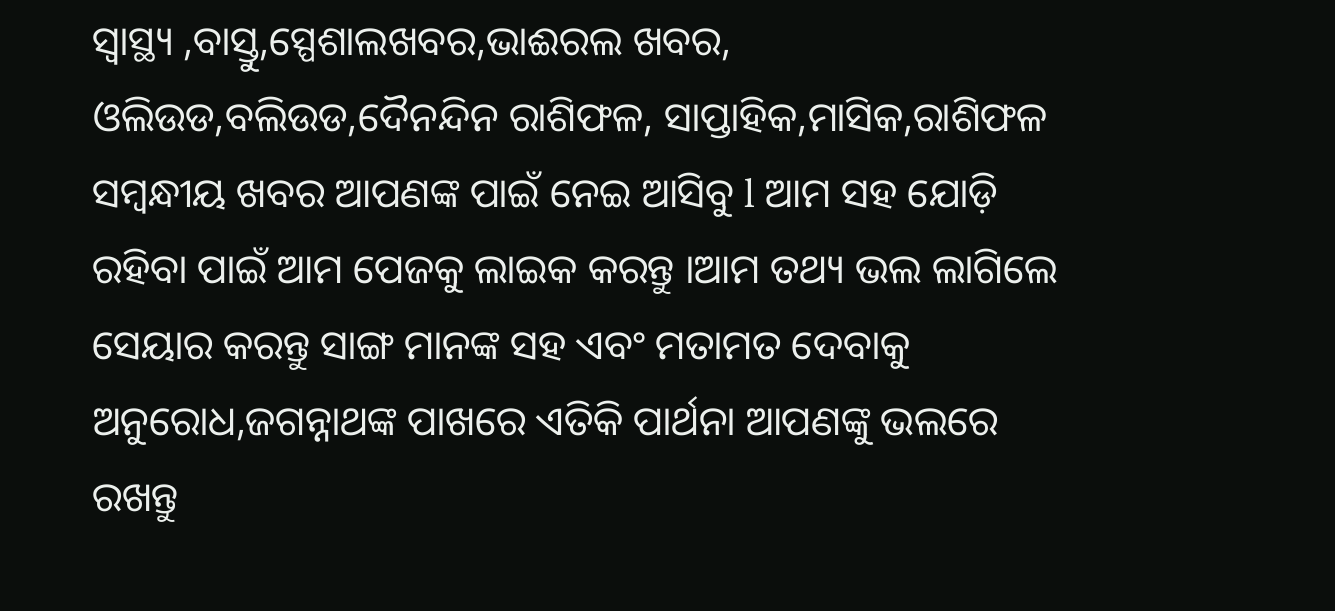ସ୍ଵାସ୍ଥ୍ୟ ,ବାସ୍ତୁ,ସ୍ପେଶାଲଖବର,ଭାଈରଲ ଖବର, ଓଲିଉଡ,ବଲିଉଡ,ଦୈନନ୍ଦିନ ରାଶିଫଳ, ସାପ୍ତାହିକ,ମାସିକ,ରାଶିଫଳ ସମ୍ଵନ୍ଧୀୟ ଖବର ଆପଣଙ୍କ ପାଇଁ ନେଇ ଆସିବୁ l ଆମ ସହ ଯୋଡ଼ି ରହିବା ପାଇଁ ଆମ ପେଜକୁ ଲାଇକ କରନ୍ତୁ ।ଆମ ତଥ୍ୟ ଭଲ ଲାଗିଲେ ସେୟାର କରନ୍ତୁ ସାଙ୍ଗ ମାନଙ୍କ ସହ ଏବଂ ମତାମତ ଦେବାକୁ ଅନୁରୋଧ,ଜଗନ୍ନାଥଙ୍କ ପାଖରେ ଏତିକି ପାର୍ଥନା ଆପଣଙ୍କୁ ଭଲରେ ରଖନ୍ତୁ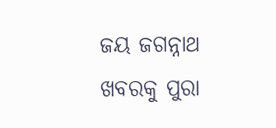ଜୟ ଜଗନ୍ନାଥ ଖବରକୁ ପୁରା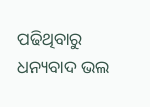ପଢିଥିବାରୁ ଧନ୍ୟବାଦ ଭଲ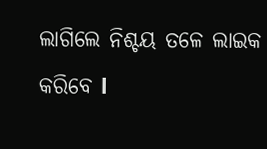ଲାଗିଲେ ନିଶ୍ଚୟ ତଳେ ଲାଇକ କରିବେ l